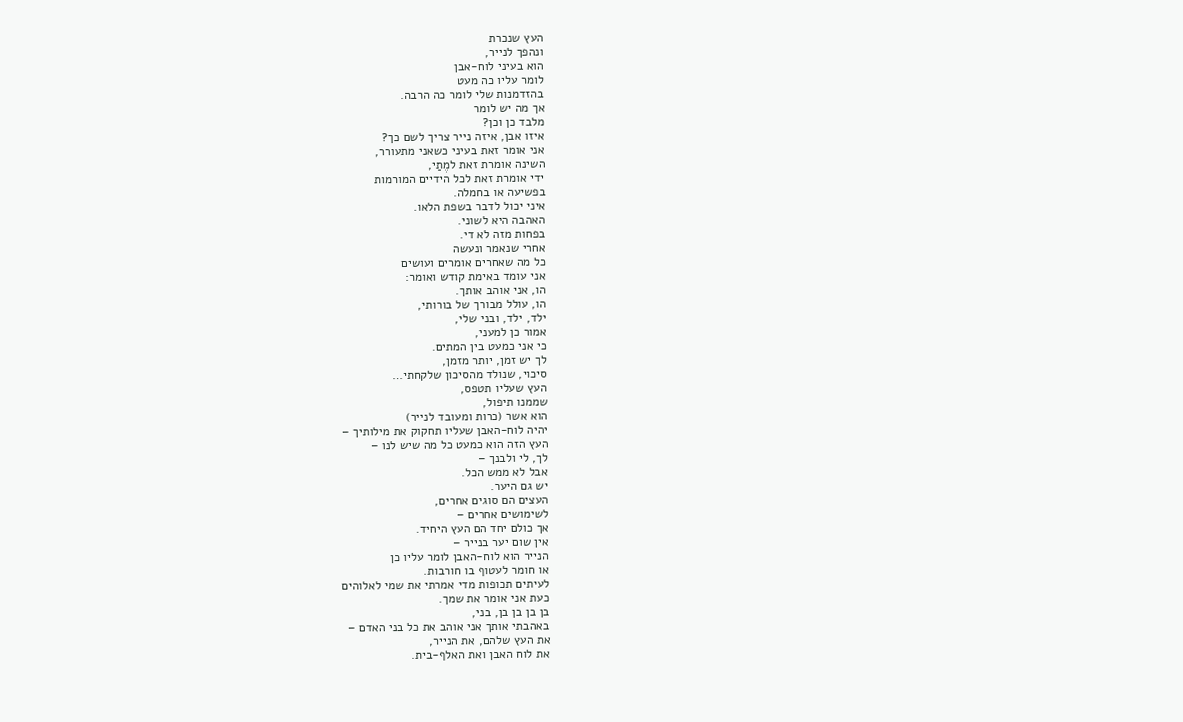העץ שנכרת
ונהפך לנייר,
הוא בעיני לוח-אבן
לומר עליו כה מעט
בהזדמנות שלי לומר כה הרבה.
אך מה יש לומר
מלבד כן וכן?
איזו אבן, איזה נייר צריך לשם כך?
אני אומר זאת בעיני כשאני מתעורר,
השינה אומרת זאת למֶתַי,
ידי אומרת זאת לכל הידיים המורמות
בפשיעה או בחמלה.
איני יכול לדבר בשפת הלאו.
האהבה היא לשוני.
בפחות מזה לא די.
אחרי שנאמר ונעשה
כל מה שאחרים אומרים ועושים
אני עומד באימת קודש ואומר:
הו, אני אוהב אותך.
הו, עולל מבורך של בורותי,
ילד, ילד, ובני שלי,
אמור כן למעני,
כי אני כמעט בין המתים.
לך יש זמן, יותר מזמן,
סיכוי, שנולד מהסיכון שלקחתי…
העץ שעליו תטפס,
שממנו תיפול,
הוא אשר (כרות ומעובד לנייר)
יהיה לוח-האבן שעליו תחקוק את מילותיך –
העץ הזה הוא כמעט כל מה שיש לנו –
לך, לי ולבנך –
אבל לא ממש הכל.
יש גם היער.
העצים הם סוגים אחרים,
לשימושים אחרים –
אך כולם יחד הם העץ היחיד.
אין שום יער בנייר –
הנייר הוא לוח-האבן לומר עליו כן
או חומר לעטוף בו חורבות.
לעיתים תכופות מדי אמרתי את שמי לאלוהים
כעת אני אומר את שמך.
בן בן בן בן, בני,
באהבתי אותך אני אוהב את כל בני האדם –
את העץ שלהם, את הנייר,
את לוח האבן ואת האלף-בית.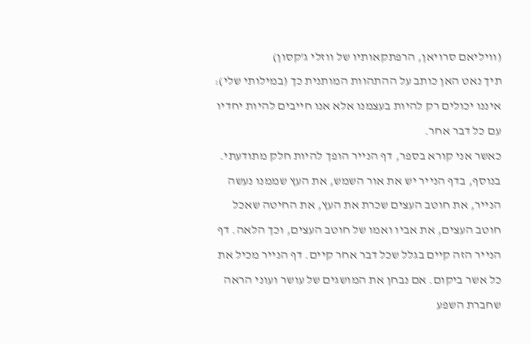(וויליאם סרויאן, הרפתקאותיו של ווזלי ג'קסון)
תיך נאט האן כותב על ההתהוות המותנית כך (במילותי שלי):
איננו יכולים רק להיות בעצמנו אלא אנו חייבים להיות יחדיו עם כל דבר אחר.
כאשר אני קורא בספר, דף הנייר הופך להיות חלק מתודעתי. בנוסף, בדף הנייר יש את אור השמש, את העץ שממנו נעשה הנייר, את חוטב העצים שכרת את העץ, את החיטה שאכל חוטב העצים, את אביו ואמו של חוטב העצים, וכך הלאה. דף הנייר הזה קיים בגלל שכל דבר אחר קיים. דף הנייר מכיל את כל אשר ביקום. אם נבחן את המושגים של עושר ועוני הראה שחברת השפע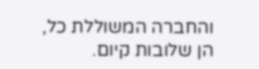והחברה המשוללת כל, הן שלובות קיום.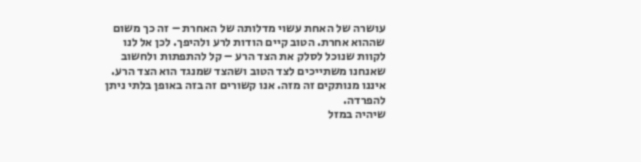עושרה של האחת עשוי מדלותה של האחרת – זה כך משום שההוא אחרת. הטוב קיים הודות לרע ולהיפך. לכן אל לנו לקוות שנוכל לסלק את הצד הרע – קל להתפתות ולחשוב שאנחנו משתייכים לצד הטוב ושהצד שמנגד הוא הצד הרע. איננו מנותקים זה מזה. אנו קשורים זה בזה באופן בלתי ניתן להפרדה.
שיהיה במזל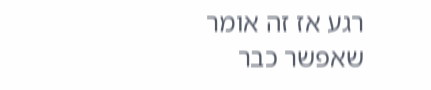רגע אז זה אומר שאפשר כבר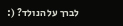לברך על הנולד? (: